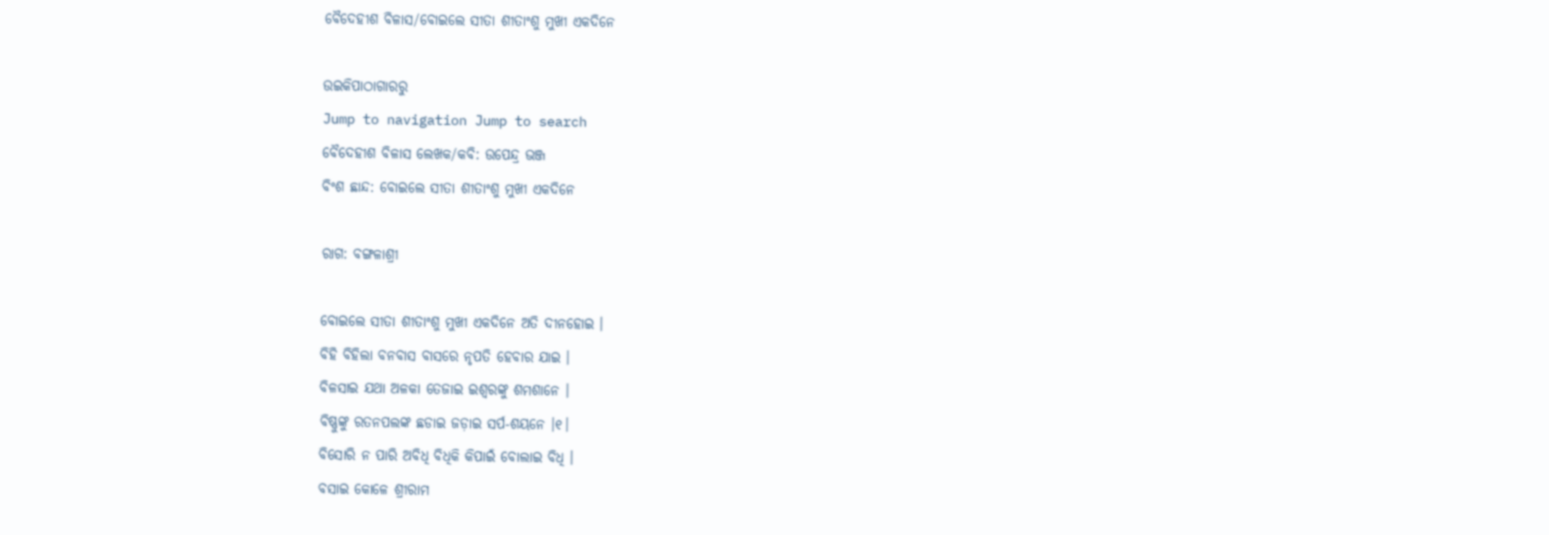ବୈଦେହୀଶ ବିଳାସ/ବୋଇଲେ ସୀତା ଶୀତାଂଶୁ ମୁଖୀ ଏକଦିନେ

ଉଇକିପାଠାଗାର‌ରୁ
Jump to navigation Jump to search
ବୈଦେହୀଶ ବିଳାସ ଲେଖକ/କବି: ଉପେନ୍ଦ୍ର ଭଞ୍ଜ
ବିଂଶ ଛାନ୍ଦ: ବୋଇଲେ ସୀତା ଶୀତାଂଶୁ ମୁଖୀ ଏକଦିନେ

ରାଗ: ବଙ୍ଗଳାଶ୍ରୀ

ବୋଇଲେ ସୀତା ଶୀତାଂଶୁ ମୁଖୀ ଏକଦିନେ ଅତି ଦୀନହୋଇ ।
ବିହି ବିହିଲା ବନବାସ ବାସରେ ନୃପତି ହେବାର ଯାଇ ।
ବିଳସାଇ ଯଥା ଅଳକା ତେଜାଇ ଇଶ୍ୱରଙ୍କୁ ଶମଶାନେ ।
ବିଷ୍ଣୁଙ୍କୁ ରତନପଲଙ୍କ ଛଡାଇ ଜଡ଼ାଇ ସର୍ପ-ଶୟନେ ।୧।
ବିସୋରି ନ ପାରି ଅବିଧି ବିଧିକି କିପାଇଁ ବୋଲାଇ ବିଧି ।
ବସାଇ କୋଳେ ଶ୍ରୀରାମ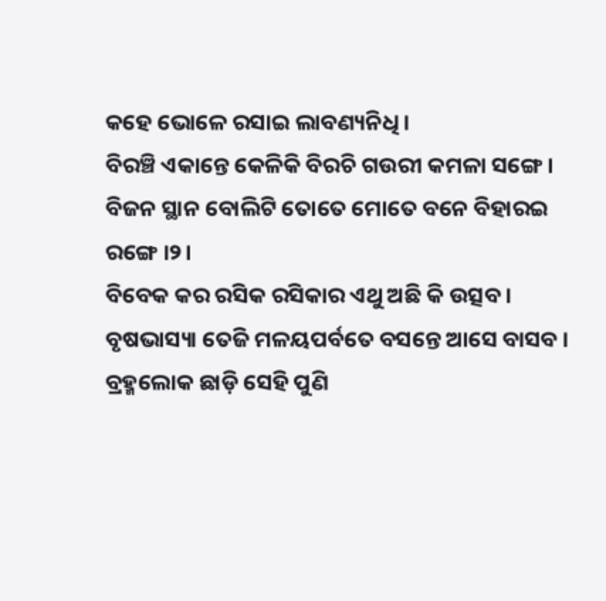କହେ ଭୋଳେ ରସାଇ ଲାବଣ୍ୟନିଧି ।
ବିରଞ୍ଚି ଏକାନ୍ତେ କେଳିକି ବିରଚି ଗଉରୀ କମଳା ସଙ୍ଗେ ।
ବିଜନ ସ୍ଥାନ ବୋଲିଟି ତୋତେ ମୋତେ ବନେ ବିହାରଇ ରଙ୍ଗେ ।୨।
ବିବେକ କର ରସିକ ରସିକାର ଏଥୁ ଅଛି କି ଉତ୍ସବ ।
ବୃଷଭାସ୍ୟା ତେଜି ମଳୟପର୍ବତେ ବସନ୍ତେ ଆସେ ବାସବ ।
ବ୍ରହ୍ମଲୋକ ଛାଡ଼ି ସେହି ପୁଣି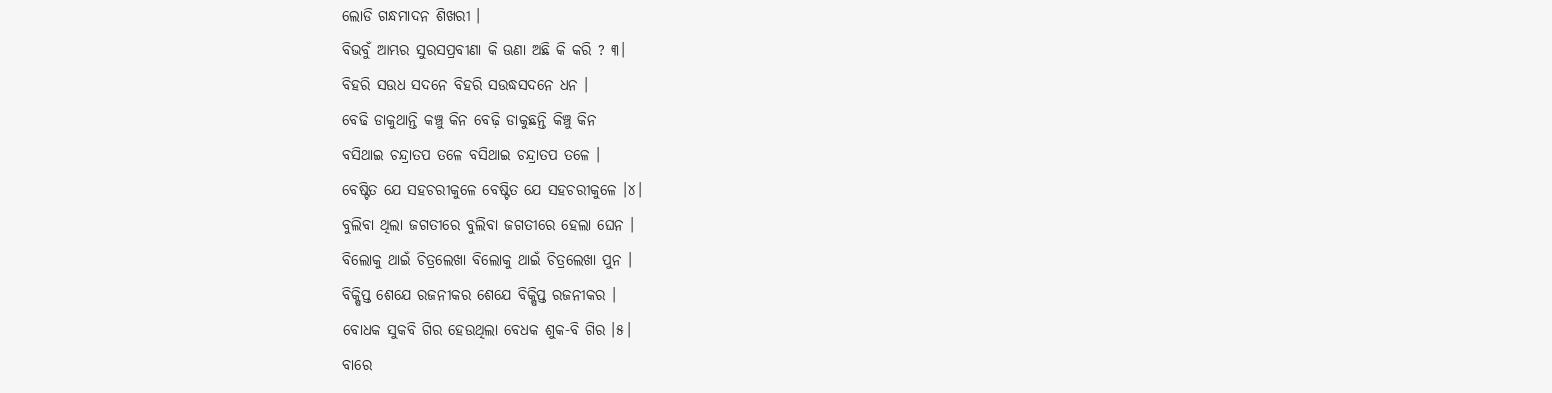ଲୋଡି ଗନ୍ଧମାଦନ ଶିଖରୀ ।
ବିଭବୁଁ ଆମ୍ଭର ସୁରସପ୍ରବୀଣା କି ଊଣା ଅଛି କି କରି ? ୩।
ବିହରି ସଉଧ ସଦନେ ବିହରି ସଉଦ୍ଧସଦନେ ଧନ ।
ବେଢି ଡାକୁଥାନ୍ତି କଞ୍ଚୁ କିନ ବେଢ଼ି ଡାକୁଛନ୍ତି କିଞ୍ଚୁ କିନ
ବସିଥାଇ ଚନ୍ଦ୍ରାତପ ତଳେ ବସିଥାଇ ଚନ୍ଦ୍ରାତପ ତଳେ ।
ବେଷ୍ଟିତ ଯେ ସହଚରୀକୁଳେ ବେଷ୍ଟିତ ଯେ ସହଚରୀକୁଳେ ।୪।
ବୁଲିବା ଥିଲା ଜଗତୀରେ ବୁଲିବା ଜଗତୀରେ ହେଲା ଘେନ ।
ବିଲୋକୁ ଥାଇଁ ଚିତ୍ରଲେଖା ବିଲୋକୁ ଥାଇଁ ଚିତ୍ରଲେଖା ପୁନ ।
ବିକ୍ଷିପ୍ତ ଶେଯେ ରଜନୀକର ଶେଯେ ବିକ୍ଷିପ୍ତ ରଜନୀକର ।
ବୋଧକ ସୁକବି ଗିର ହେଉଥିଲା ବେଧକ ଶୁକ-ବି ଗିର ।୫।
ବାରେ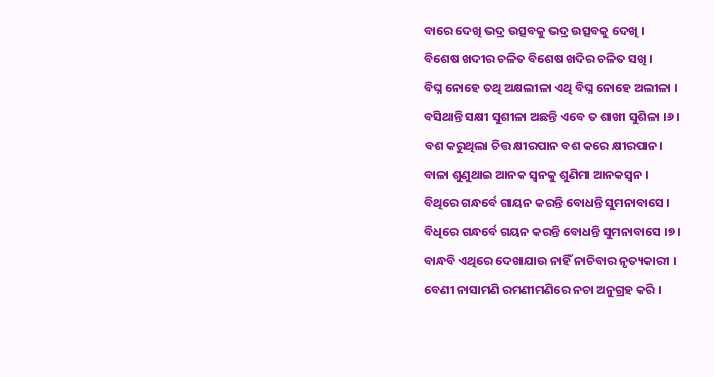ବାରେ ଦେଖି ଭଦ୍ର ଉତ୍ସବକୁ ଭଦ୍ର ଉତ୍ସବକୁ ଦେଖି ।
ବିଶେଷ ଖଦୀର ଚଳିତ ବିଶେଷ ଖଦିର ଚଳିତ ସଖି ।
ବିଘ୍ନ ନୋହେ ତଥି ଅକ୍ଷଲୀଳା ଏଥି ବିଘ୍ନ ନୋହେ ଅଲୀଳା ।
ବସିଥାନ୍ତି ସକ୍ଷୀ ସୁଶୀଳା ଅଛନ୍ତି ଏବେ ତ ଶାଖୀ ସୁଶିଳା ।୬।
ବଶ କରୁଥିଲା ଚିତ୍ତ କ୍ଷୀରପାନ ବଶ କରେ କ୍ଷୀରପାନ।
ବାଳା ଶୁଣୁଥାଇ ଆନକ ସ୍ୱନକୁ ଶୁଣିମା ଆନକସ୍ୱନ ।
ବିଥିରେ ଗନ୍ଧର୍ବେ ଗାୟନ କରନ୍ତି ବୋଧନ୍ତି ସୁମନାବାସେ ।
ବିଧିରେ ଗନ୍ଧର୍ବେ ଗୟନ କରନ୍ତି ବୋଧନ୍ତି ସୁମନାବାସେ ।୭।
ବାନ୍ଧବି ଏଥିରେ ଦେଖାଯାଉ ନାହିଁ ନାଚିବାର ନୃତ୍ୟକାରୀ ।
ବେଣୀ ନାସାମଣି ରମଣୀମଣିରେ ନଚା ଅନୁଗ୍ରହ କରି ।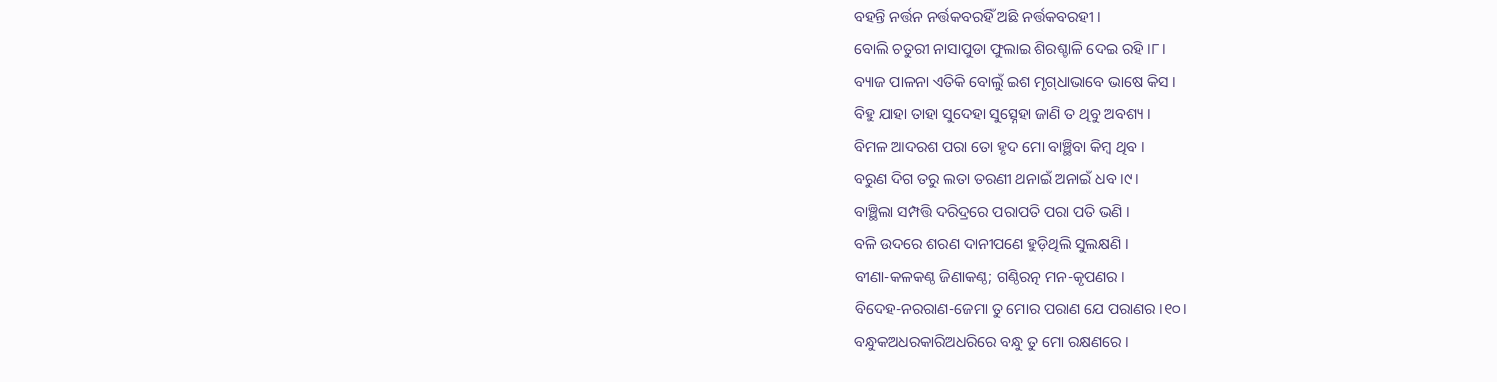ବହନ୍ତି ନର୍ତ୍ତନ ନର୍ତ୍ତକବରହିଁ ଅଛି ନର୍ତ୍ତକବରହୀ ।
ବୋଲି ଚତୁରୀ ନାସାପୁଡା ଫୁଲାଇ ଶିରଶ୍ଚାଳି ଦେଇ ରହି ।୮।
ବ୍ୟାଜ ପାଳନା ଏତିକି ବୋଲୁଁ ଇଶ ମୃଗ୍‌ଧାଭାବେ ଭାଷେ କିସ ।
ବିହୁ ଯାହା ତାହା ସୁଦେହା ସୁତ୍ସ୍ନେହା ଜାଣି ତ ଥିବୁ ଅବଶ୍ୟ ।
ବିମଳ ଆଦରଶ ପରା ତୋ ହୃଦ ମୋ ବାଞ୍ଛିବା କିମ୍ବ ଥିବ ।
ବରୁଣ ଦିଗ ତରୁ ଲତା ତରଣୀ ଥନାଇଁ ଅନାଇଁ ଧବ ।୯।
ବାଞ୍ଛିଲା ସମ୍ପତ୍ତି ଦରିଦ୍ରରେ ପରାପତି ପରା ପତି ଭଣି ।
ବଳି ଉଦରେ ଶରଣ ଦାନୀପଣେ ହୁଡ଼ିଥିଲି ସୁଲକ୍ଷଣି ।
ବୀଣା-କଳକଣ୍ଠ ଜିଣାକଣ୍ଠ; ଗଣ୍ଠିରତ୍ନ ମନ-କୃପଣର ।
ବିଦେହ-ନରରାଣ-ଜେମା ତୁ ମୋର ପରାଣ ଯେ ପରାଣର ।୧୦।
ବନ୍ଧୁକଅଧରକାରିଅଧରିରେ ବନ୍ଧୁ ତୁ ମୋ ରକ୍ଷଣରେ ।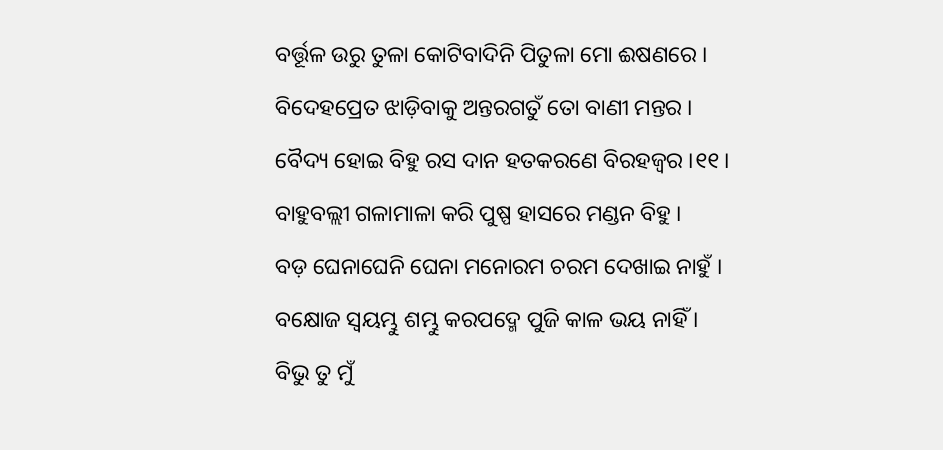ବର୍ତ୍ତୂଳ ଉରୁ ତୁଳା କୋଟିବାଦିନି ପିତୁଳା ମୋ ଈଷଣରେ ।
ବିଦେହପ୍ରେତ ଝାଡ଼ିବାକୁ ଅନ୍ତରଗତୁଁ ତୋ ବାଣୀ ମନ୍ତର ।
ବୈଦ୍ୟ ହୋଇ ବିହୁ ରସ ଦାନ ହତକରଣେ ବିରହଜ୍ୱର ।୧୧।
ବାହୁବଲ୍ଲୀ ଗଳାମାଳା କରି ପୁଷ୍ପ ହାସରେ ମଣ୍ଡନ ବିହୁ ।
ବଡ଼ ଘେନାଘେନି ଘେନା ମନୋରମ ଚରମ ଦେଖାଇ ନାହୁଁ ।
ବକ୍ଷୋଜ ସ୍ୱୟମ୍ଭୁ ଶମ୍ଭୁ କରପଦ୍ମେ ପୁଜି କାଳ ଭୟ ନାହିଁ ।
ବିଭୁ ତୁ ମୁଁ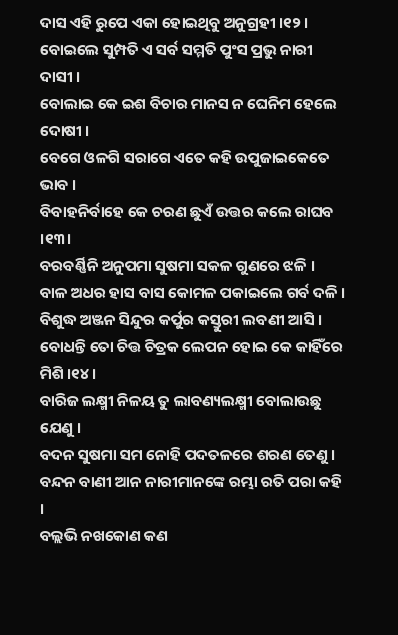ଦାସ ଏହି ରୁପେ ଏକା ହୋଇଥିବୁ ଅନୁଗ୍ରହୀ ।୧୨।
ବୋଇଲେ ସୁମ୍ପତି ଏ ସର୍ବ ସମ୍ମତି ପୁଂସ ପ୍ରଭୁ ନାରୀ ଦାସୀ ।
ବୋଲାଇ କେ ଇଶ ବିଚାର ମାନସ ନ ଘେନିମ ହେଲେ ଦୋଷୀ ।
ବେଗେ ଓଳଗି ସରାଗେ ଏତେ କହି ଉପୁଜାଇକେତେ ଭାବ ।
ବିବାହନିର୍ବାହେ କେ ଚରଣ ଛୁଏଁ ଉତ୍ତର କଲେ ରାଘବ ।୧୩।
ବରବର୍ଣ୍ଣିନି ଅନୁପମା ସୁଷମା ସକଳ ଗୁଣରେ ଝଳି ।
ବାଳ ଅଧର ହାସ ବାସ କୋମଳ ପକାଇଲେ ଗର୍ବ ଦଳି ।
ବିଶୁଦ୍ଧ ଅଞ୍ଜନ ସିନ୍ଦୁର କର୍ପୁର କସ୍ତୁରୀ ଲବଣୀ ଆସି ।
ବୋଧନ୍ତି ତୋ ଚିତ୍ତ ଚିତ୍ରକ ଲେପନ ହୋଇ କେ କାହିଁରେ ମିଶି ।୧୪।
ବାରିଜ ଲକ୍ଷ୍ମୀ ନିଳୟ ତୁ ଲାବଣ୍ୟଲକ୍ଷ୍ମୀ ବୋଲାଉଛୁ ଯେଣୁ ।
ବଦନ ସୁଷମା ସମ ନୋହି ପଦତଳରେ ଶରଣ ତେଣୁ ।
ବନ୍ଦନ ବାଣୀ ଆନ ନାରୀମାନଙ୍କେ ରମ୍ଭା ରତି ପରା କହି ।
ବଲ୍ଲଭି ନଖକୋଣ କଣ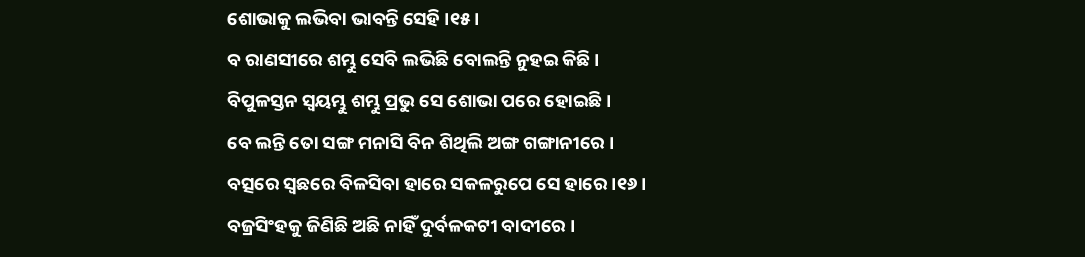ଶୋଭାକୁ ଲଭିବା ଭାବନ୍ତି ସେହି ।୧୫।
ବ ରାଣସୀରେ ଶମ୍ଭୁ ସେବି ଲଭିଛି ବୋଲନ୍ତି ନୁହଇ କିଛି ।
ବିପୁଳସ୍ତନ ସ୍ୱୟମ୍ଭୁ ଶମ୍ଭୁ ପ୍ରଭୁ ସେ ଶୋଭା ପରେ ହୋଇଛି ।
ବେ ଲନ୍ତି ତୋ ସଙ୍ଗ ମନାସି ବିନ ଶିଥିଲି ଅଙ୍ଗ ଗଙ୍ଗାନୀରେ ।
ବତ୍ସରେ ସ୍ୱଛରେ ବିଳସିବା ହାରେ ସକଳରୁପେ ସେ ହାରେ ।୧୬।
ବଜ୍ରସିଂହକୁ ଜିଣିଛି ଅଛି ନାହିଁ ଦୁର୍ବଳକଟୀ ବାଦୀରେ ।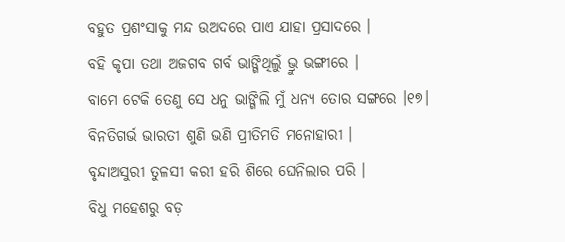ବହୁତ ପ୍ରଶଂସାକୁ ମନ୍ଦ ଉଅଦରେ ପାଏ ଯାହା ପ୍ରସାଦରେ ।
ବହି କୃପା ତଥା ଅଜଗବ ଗର୍ବ ଭାଙ୍ଗିଥିଲୁଁ ଭ୍ରୁ ଭଙ୍ଗୀରେ ।
ବାମେ ଟେକି ତେଣୁ ସେ ଧନୁ ଭାଙ୍ଗିଲି ମୁଁ ଧନ୍ୟ ତୋର ସଙ୍ଗରେ ।୧୭।
ବିନତିଗର୍ଭ ଭାରତୀ ଶୁଣି ଭଣି ପ୍ରୀତିମତି ମନୋହାରୀ ।
ବୃନ୍ଦାଅସୁରୀ ତୁଳସୀ କରୀ ହରି ଶିରେ ଘେନିଲାର ପରି ।
ବିଧୁ ମହେଶରୁ ବଡ଼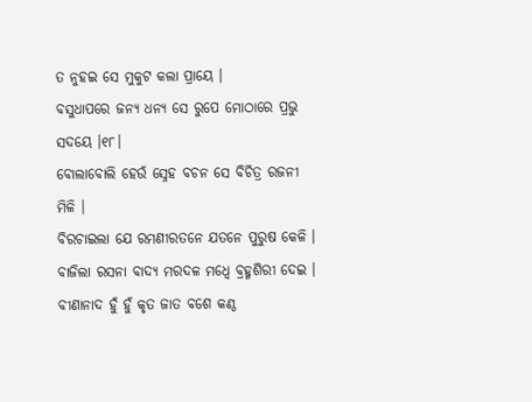ତ ନୁହଇ ସେ ମୁକୁଟ କଲା ପ୍ରାୟେ ।
ବସୁଧାପରେ ଜନ୍ୟ ଧନ୍ୟ ସେ ରୁପେ ମୋଠାରେ ପ୍ରଭୁ ସଦୟେ ।୧୮।
ବୋଲାବୋଲି ହେଉଁ ସ୍ନେହ ବଚନ ସେ ବିଚିତ୍ର ରଜନୀ ମିଳି ।
ବିରଚାଇଲା ଯେ ରମଣୀରତନେ ଯତନେ ପୁରୁଷ କେଳି ।
ବାଜିଲା ରସନା ବାଦ୍ୟ ମରଦଳ ମଧ୍ୱେ ବ୍ରହ୍ମଶିରୀ ଦେଇ ।
ବୀଣାନାଦ ହୁଁ ହୁଁ କୃତ ଜାତ ବଶେ କଣ୍ଠ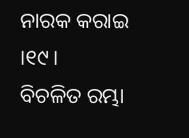ନାରକ କରାଇ ।୧୯।
ବିଚଳିତ ରମ୍ଭା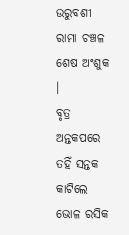ଉରୁବଶୀ ରାମା ଚଞ୍ଚଳ ଶେଷ ଅଂଶୁକ ।
ବୃତ୍ର ଅନ୍ତକପରେ ତହିଁ ସନ୍ତକ କାଟିଲେ ଭୋଳ ରସିକ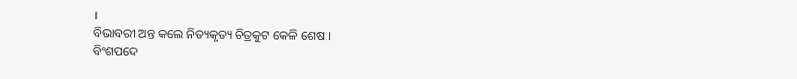।
ବିଭାବରୀ ଅନ୍ତ କଲେ ନିତ୍ୟକୃତ୍ୟ ଚିତ୍ରକୁଟ କେଳି ଶେଷ ।
ବିଂଶପଦେ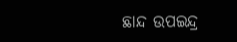ଛାନ୍ଦ ଉପଇନ୍ଦ୍ର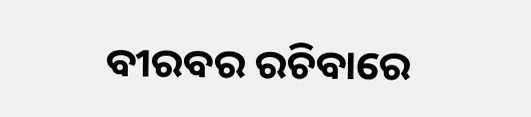ବୀରବର ରଚିବାରେ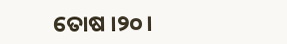ତୋଷ ।୨୦।